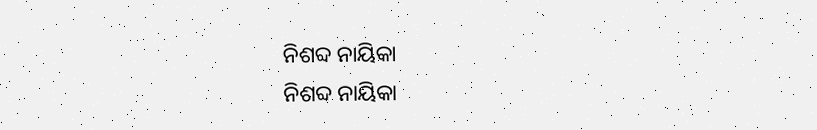ନିଶବ୍ଦ ନାୟିକା
ନିଶବ୍ଦ ନାୟିକା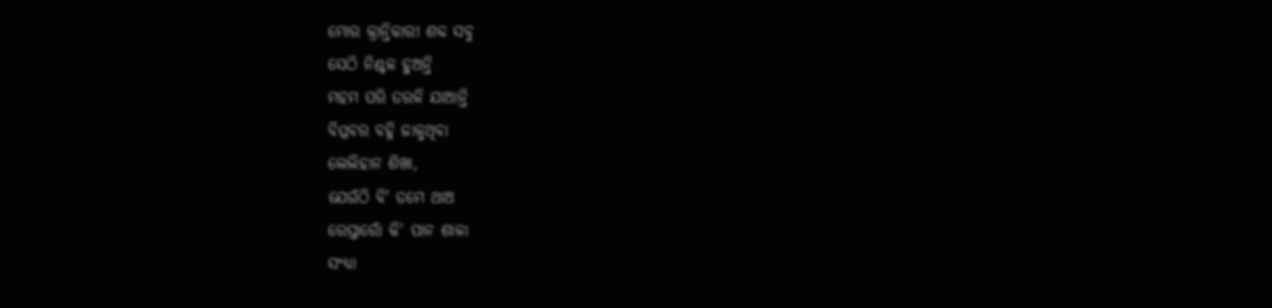ମୋର କ୍ରାନ୍ତିକାରୀ ଶବ୍ଦ ସବୁ
ସେଠି ନିଶ୍ଚଳ ହୁଅନ୍ତି
ମହମ ପରି ତରଳି ଯାଆନ୍ତି
ବିପ୍ଳବର ବହ୍ନି ଜାଳୁଥିବା
ଲେଲିହାନ ଶିଖା,
ଯେଉଁଠି ବି' ତମେ ଥାଅ
ରେସ୍ତାରୋଁ କି' ପାନ ଶାଳା
ସଂଧ୍ୟା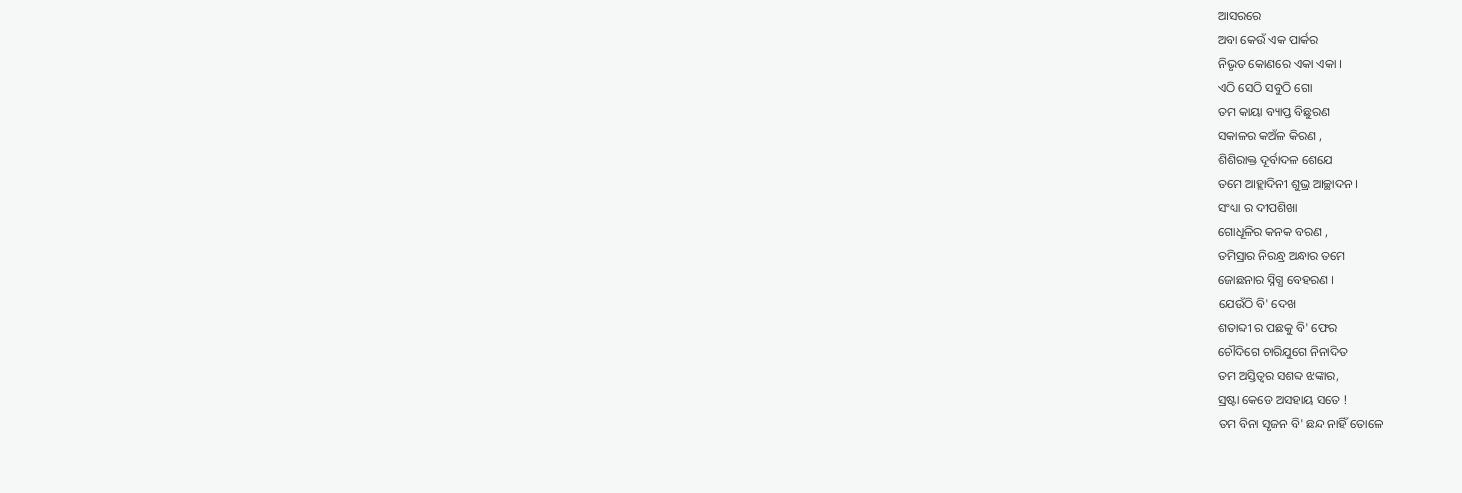ଆସରରେ
ଅବା କେଉଁ ଏକ ପାର୍କର
ନିଭୃତ କୋଣରେ ଏକା ଏକା ।
ଏଠି ସେଠି ସବୁଠି ଗୋ
ତମ କାୟା ବ୍ୟାପ୍ତ ବିଛୁରଣ
ସକାଳର କଅଁଳ କିରଣ ,
ଶିଶିରାକ୍ତ ଦୂର୍ବାଦଳ ଶେଯେ
ତମେ ଆହ୍ଲାଦିନୀ ଶୁଭ୍ର ଆଚ୍ଛାଦନ ।
ସଂଧ୍ୟା ର ଦୀପଶିଖା
ଗୋଧୂଳିର କନକ ବରଣ ,
ତମିସ୍ରାର ନିରନ୍ଧ୍ର ଅନ୍ଧାର ତମେ
ଜୋଛନାର ସ୍ନିଗ୍ଧ ବେହରଣ ।
ଯେଉଁଠି ବି' ଦେଖ
ଶତାବ୍ଦୀ ର ପଛକୁ ବି' ଫେର
ଚୌଦିଗେ ଚାରିଯୁଗେ ନିନାଦିତ
ତମ ଅସ୍ତିତ୍ଵର ସଶବ୍ଦ ଝଙ୍କାର,
ସ୍ରଷ୍ଟା କେଡେ ଅସହାୟ ସତେ !
ତମ ବିନା ସୃଜନ ବି' ଛନ୍ଦ ନାହିଁ ତୋଳେ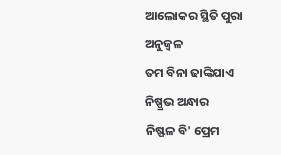ଆଲୋକର ସ୍ଥିତି ପୁରା ଅନୁଜ୍ବଳ
ତମ ବିନା ଢାଙ୍କିଯାଏ ନିଷ୍ପ୍ରଭ ଅନ୍ଧାର
ନିଷ୍ଫଳ ବି' ପ୍ରେମ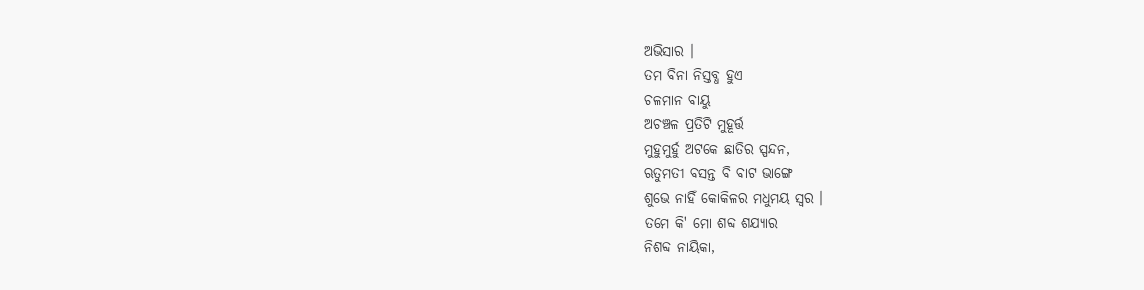ଅଭିସାର ।
ତମ ବିନା ନିସ୍ତବ୍ଧ ହୁଏ
ଚଳମାନ ବାୟୁ
ଅଚଞ୍ଚଳ ପ୍ରତିଟି ମୁହୂର୍ତ୍ତ
ମୁହୁମୁର୍ହୁ ଅଟକେ ଛାତିର ସ୍ପନ୍ଦନ,
ଋତୁମତୀ ବସନ୍ତ ବି ବାଟ ଭାଙ୍ଗେ
ଶୁଭେ ନାହିଁ କୋକିଳର ମଧୁମୟ ସ୍ବର ।
ତମେ କି' ମୋ ଶବ୍ଦ ଶଯ୍ୟାର
ନିଶବ୍ଦ ନାୟିକା,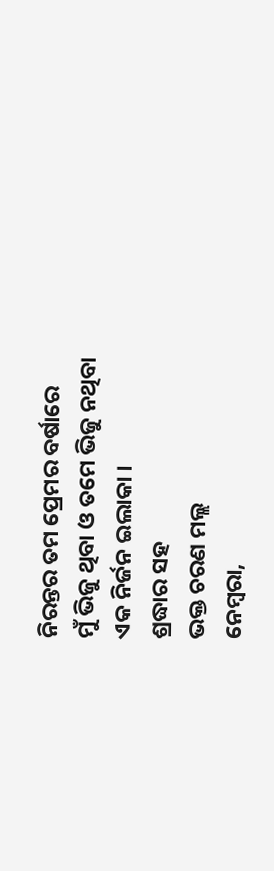ନିରନ୍ତର ତମ ପ୍ରେମର ବର୍ଷାରେ
ମୁଁ ଭିଜୁ ଥିବା ଓ ତମେ ଭିଜୁ ନଥିବା
ଏକ ନିର୍ଜନ ଇଲାକା ।
ଶ୍ରଦ୍ଧାର ସହ
ଭକ୍ତ ଚରଣ ମଲ୍ଲ
ନେମ୍ବରା,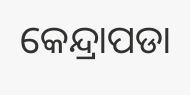କେନ୍ଦ୍ରାପଡା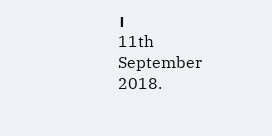।
11th September 2018.